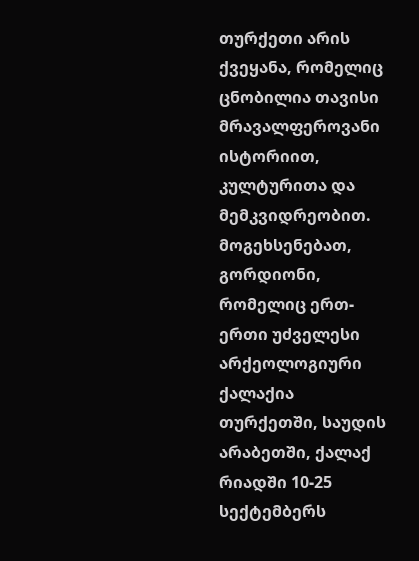თურქეთი არის ქვეყანა, რომელიც ცნობილია თავისი მრავალფეროვანი ისტორიით, კულტურითა და მემკვიდრეობით. მოგეხსენებათ, გორდიონი, რომელიც ერთ-ერთი უძველესი არქეოლოგიური ქალაქია თურქეთში, საუდის არაბეთში, ქალაქ რიადში 10-25 სექტემბერს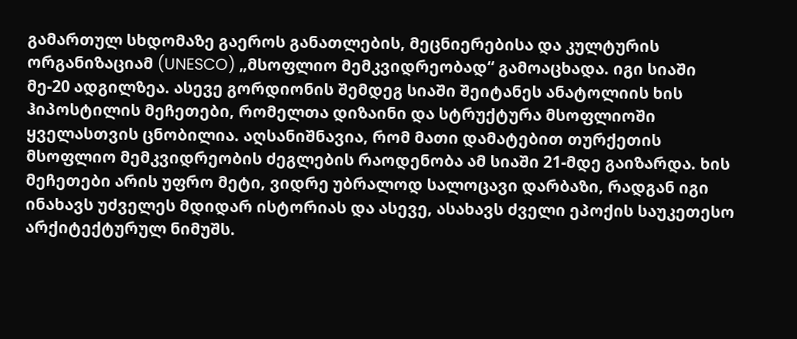გამართულ სხდომაზე გაეროს განათლების, მეცნიერებისა და კულტურის ორგანიზაციამ (UNESCO) „მსოფლიო მემკვიდრეობად“ გამოაცხადა. იგი სიაში მე-20 ადგილზეა. ასევე გორდიონის შემდეგ სიაში შეიტანეს ანატოლიის ხის ჰიპოსტილის მეჩეთები, რომელთა დიზაინი და სტრუქტურა მსოფლიოში ყველასთვის ცნობილია. აღსანიშნავია, რომ მათი დამატებით თურქეთის მსოფლიო მემკვიდრეობის ძეგლების რაოდენობა ამ სიაში 21-მდე გაიზარდა. ხის მეჩეთები არის უფრო მეტი, ვიდრე უბრალოდ სალოცავი დარბაზი, რადგან იგი ინახავს უძველეს მდიდარ ისტორიას და ასევე, ასახავს ძველი ეპოქის საუკეთესო არქიტექტურულ ნიმუშს.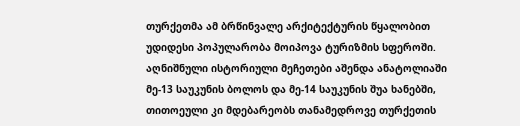თურქეთმა ამ ბრწინვალე არქიტექტურის წყალობით უდიდესი პოპულარობა მოიპოვა ტურიზმის სფეროში. აღნიშნული ისტორიული მეჩეთები აშენდა ანატოლიაში მე-13 საუკუნის ბოლოს და მე-14 საუკუნის შუა ხანებში, თითოეული კი მდებარეობს თანამედროვე თურქეთის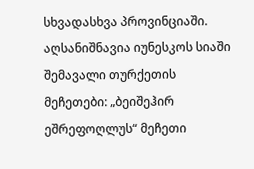სხვადასხვა პროვინციაში. აღსანიშნავია იუნესკოს სიაში შემავალი თურქეთის მეჩეთები: „ბეიშეჰირ ეშრეფოღლუს“ მეჩეთი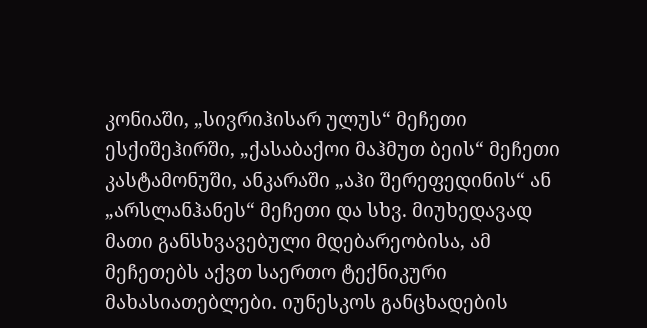კონიაში, „სივრიჰისარ ულუს“ მეჩეთი ესქიშეჰირში, „ქასაბაქოი მაჰმუთ ბეის“ მეჩეთი კასტამონუში, ანკარაში „აჰი შერეფედინის“ ან „არსლანჰანეს“ მეჩეთი და სხვ. მიუხედავად მათი განსხვავებული მდებარეობისა, ამ მეჩეთებს აქვთ საერთო ტექნიკური მახასიათებლები. იუნესკოს განცხადების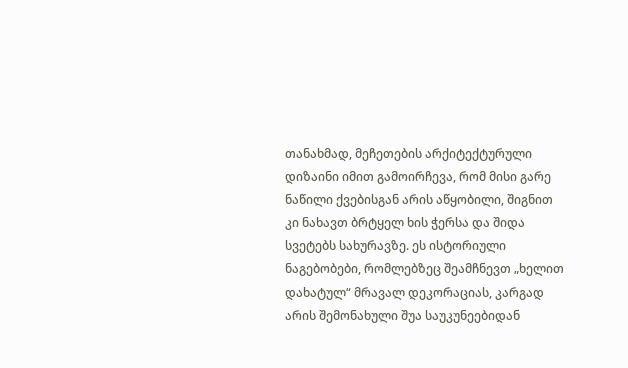თანახმად, მეჩეთების არქიტექტურული დიზაინი იმით გამოირჩევა, რომ მისი გარე ნაწილი ქვებისგან არის აწყობილი, შიგნით კი ნახავთ ბრტყელ ხის ჭერსა და შიდა სვეტებს სახურავზე. ეს ისტორიული ნაგებობები, რომლებზეც შეამჩნევთ „ხელით დახატულ“ მრავალ დეკორაციას, კარგად არის შემონახული შუა საუკუნეებიდან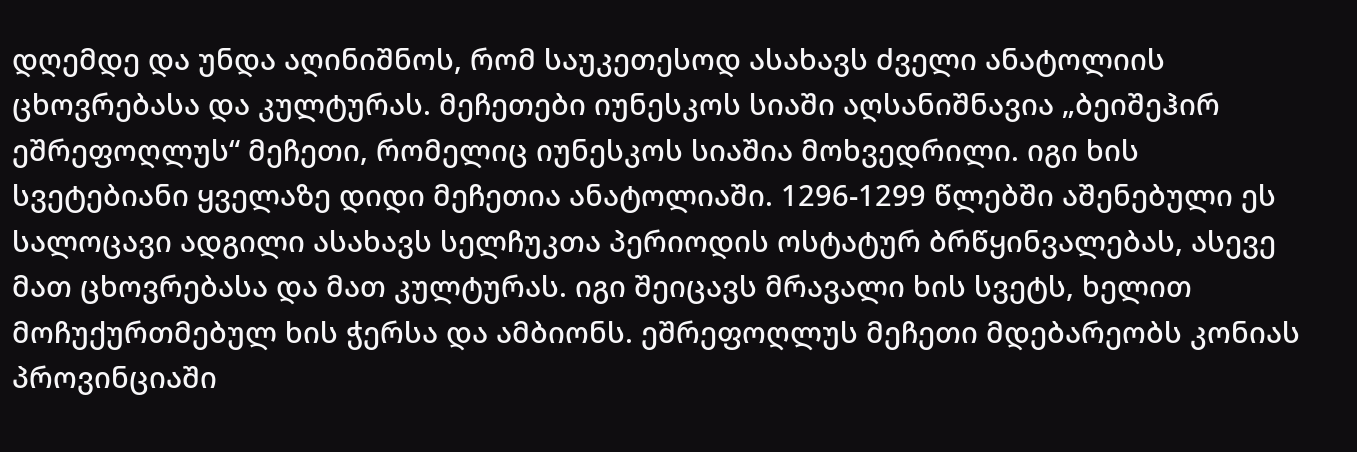დღემდე და უნდა აღინიშნოს, რომ საუკეთესოდ ასახავს ძველი ანატოლიის ცხოვრებასა და კულტურას. მეჩეთები იუნესკოს სიაში აღსანიშნავია „ბეიშეჰირ ეშრეფოღლუს“ მეჩეთი, რომელიც იუნესკოს სიაშია მოხვედრილი. იგი ხის სვეტებიანი ყველაზე დიდი მეჩეთია ანატოლიაში. 1296-1299 წლებში აშენებული ეს სალოცავი ადგილი ასახავს სელჩუკთა პერიოდის ოსტატურ ბრწყინვალებას, ასევე მათ ცხოვრებასა და მათ კულტურას. იგი შეიცავს მრავალი ხის სვეტს, ხელით მოჩუქურთმებულ ხის ჭერსა და ამბიონს. ეშრეფოღლუს მეჩეთი მდებარეობს კონიას პროვინციაში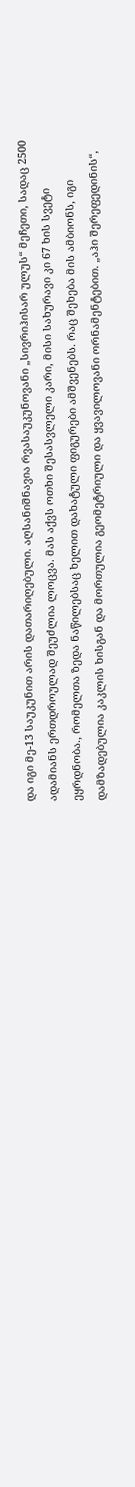და იგი მე-13 საუკუნით არის დათარიღებული. აღსანიშნავია რვასაუკუნოვანი „სივრიჰისარ ულუს“ მეჩეთი, სადაც 2500 ადამიანს ერთდროულად შეუძლია ლოცვა. მას აქვს ოთხი შესასვლელი კარი, მისი სახურავი კი 67 ხის სვეტი ეყრდნობა., რომელთა ზედა ნაწილებსაც ხელით დახატული ფიგურები ამშვენებს. რაც შეხება მის ამბიონს, იგი დამზადებულია კაკლის ხისგან და მორთულია გეომეტრიული და ყვავილოვანი ორნამენტებით. „აჰი შერეფედინის“,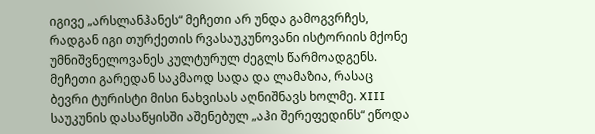იგივე „არსლანჰანეს“ მეჩეთი არ უნდა გამოგვრჩეს, რადგან იგი თურქეთის რვასაუკუნოვანი ისტორიის მქონე უმნიშვნელოვანეს კულტურულ ძეგლს წარმოადგენს. მეჩეთი გარედან საკმაოდ სადა და ლამაზია, რასაც ბევრი ტურისტი მისი ნახვისას აღნიშნავს ხოლმე. XIII საუკუნის დასაწყისში აშენებულ „აჰი შერეფედინს“ ეწოდა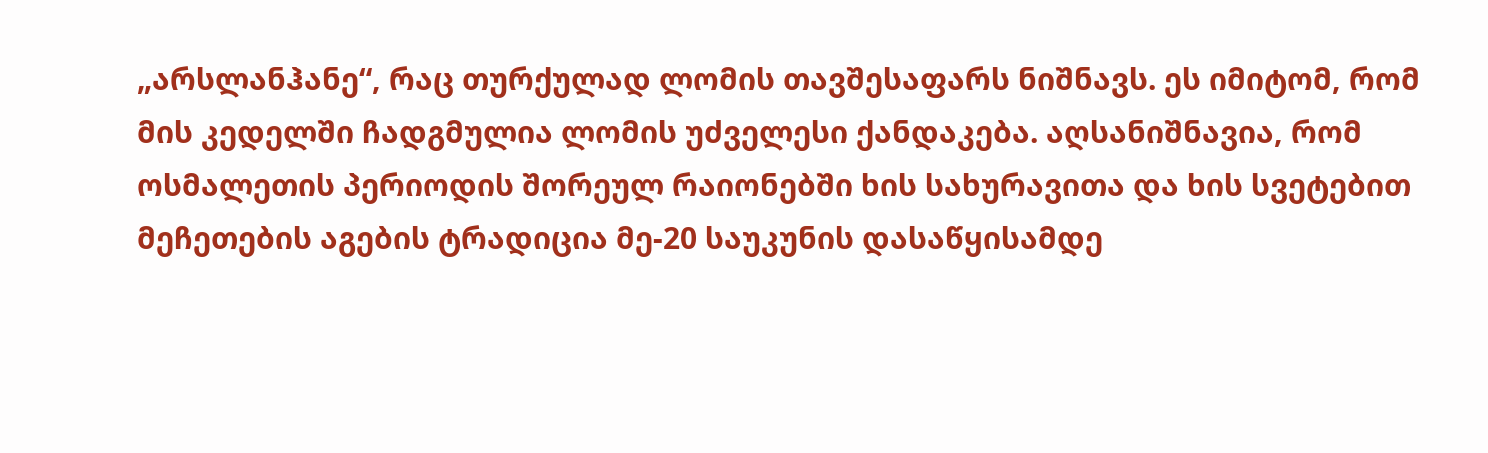„არსლანჰანე“, რაც თურქულად ლომის თავშესაფარს ნიშნავს. ეს იმიტომ, რომ მის კედელში ჩადგმულია ლომის უძველესი ქანდაკება. აღსანიშნავია, რომ ოსმალეთის პერიოდის შორეულ რაიონებში ხის სახურავითა და ხის სვეტებით მეჩეთების აგების ტრადიცია მე-20 საუკუნის დასაწყისამდე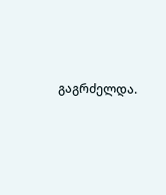გაგრძელდა.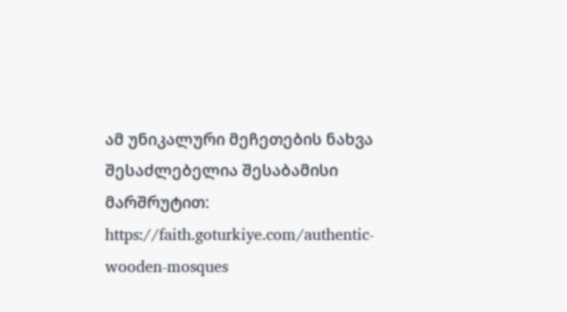ამ უნიკალური მეჩეთების ნახვა შესაძლებელია შესაბამისი მარშრუტით: https://faith.goturkiye.com/authentic-wooden-mosques